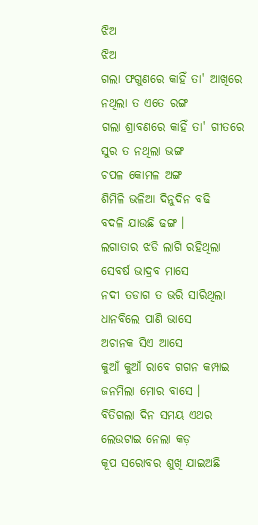ଝିଅ
ଝିଅ
ଗଲା ଫଗୁଣରେ କାହିଁ ତା' ଆଖିରେ
ନଥିଲା ତ ଏତେ ରଙ୍ଗ
ଗଲା ଶ୍ରାବଣରେ କାହିଁ ତା' ଗୀତରେ
ସୁର ତ ନଥିଲା ଭଙ୍ଗ
ଚପଳ କୋମଳ ଅଙ୍ଗ
ଶିମିଳି ଭଳିଆ ଦିନୁଦିନ ବଢି
ବଦଳି ଯାଉଛି ଢଙ୍ଗ ।
ଲଗାତାର ଝଡି ଲାଗି ରହିଥିଲା
ସେବର୍ଷ ଭାଦ୍ରବ ମାସେ
ନଦୀ ତଡାଗ ତ ଭରି ସାରିଥିଲା
ଧାନବିଲେ ପାଣି ଭାସେ
ଅଚାନକ ସିଏ ଆସେ
କୁଆଁ କୁଆଁ ରାବେ ଗଗନ କମ୍ପାଇ
ଜନମିଲା ମୋର ବାସେ ।
ବିତିଗଲା ଦିନ ସମୟ ଏଥର
ଲେଉଟାଇ ନେଲା କଡ଼
କୂପ ସରୋବର ଶୁଖି ଯାଇଅଛି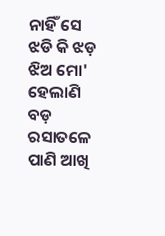ନାହିଁ ସେ ଝଡି କି ଝଡ଼
ଝିଅ ମୋ' ହେଲାଣି ବଡ଼
ରସାତଳେ ପାଣି ଆଖି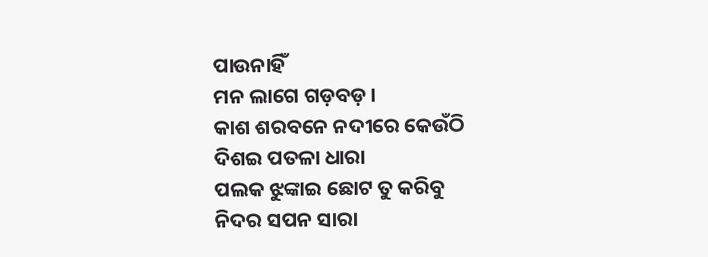ପାଉନାହିଁ
ମନ ଲାଗେ ଗଡ଼ବଡ଼ ।
କାଶ ଶରବନେ ନଦୀରେ କେଉଁଠି
ଦିଶଇ ପତଳା ଧାରା
ପଲକ ଝୁଙ୍କାଇ ଛୋଟ ତୁ କରିବୁ
ନିଦର ସପନ ସାରା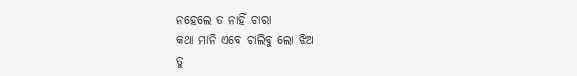ନହେଲେ ତ ନାହିଁ ଚାରା
କଥା ମାନି ଏବେ ଚାଲିବୁ ଲୋ ଝିଅ
ତୁ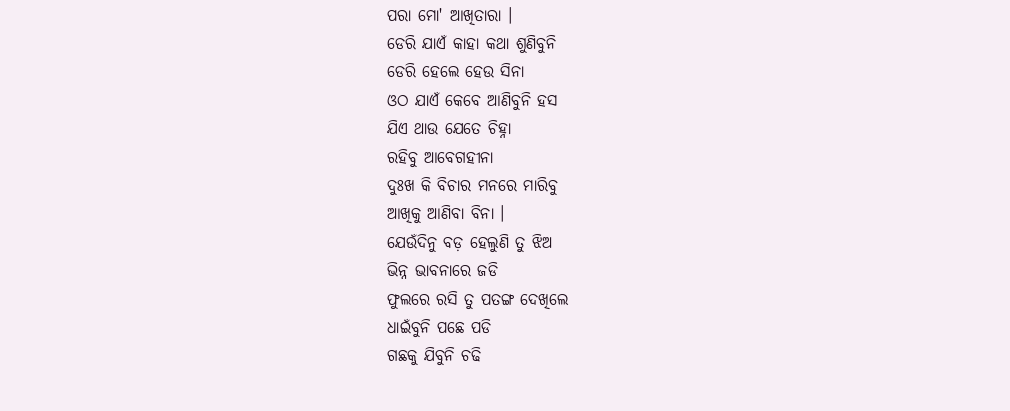ପରା ମୋ' ଆଖିତାରା ।
ଡେରି ଯାଏଁ କାହା କଥା ଶୁଣିବୁନି
ଡେରି ହେଲେ ହେଉ ସିନା
ଓଠ ଯାଏଁ କେବେ ଆଣିବୁନି ହସ
ଯିଏ ଥାଉ ଯେତେ ଚିହ୍ନା
ରହିବୁ ଆବେଗହୀନା
ଦୁଃଖ କି ବିଚାର ମନରେ ମାରିବୁ
ଆଖିକୁ ଆଣିବା ବିନା ।
ଯେଉଁଦିନୁ ବଡ଼ ହେଲୁଣି ତୁ ଝିଅ
ଭିନ୍ନ ଭାବନାରେ ଜଡି
ଫୁଲରେ ରସି ତୁ ପତଙ୍ଗ ଦେଖିଲେ
ଧାଇଁବୁନି ପଛେ ପଡି
ଗଛକୁ ଯିବୁନି ଚଢି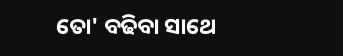ତୋ' ବଢିବା ସାଥେ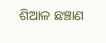ଶିଆଳ ଛଞ୍ଚାଣ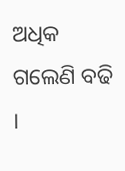ଅଧିକ ଗଲେଣି ବଢି ।